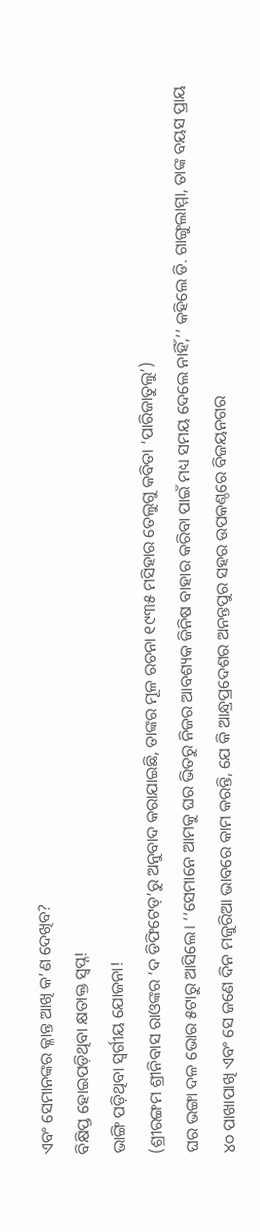ଏବଂ ସେମାନଙ୍କର କ୍ଳାନ୍ତ ଆଖି କ’ଣ ଦେଖିବ?
ବିକ୍ଷିପ୍ତ ହୋଇପଡ଼ିଥିବା କ୍ଷତାକ୍ତ ସ୍ୱପ୍ନ!
ଭାଙ୍ଗି ପଡ଼ିଥିବା ସ୍ୱର୍ଗୀୟ ଯୋଜନା!
(ଶ୍ରୀରଙ୍ଗମ ଶ୍ରୀନିବାସ ରାଓଙ୍କର ‘ଦ ଡିଫିଟେଡ୍’ରୁ ଅନୁବାଦ କରାଯାଇଛି, ତାଙ୍କର ମୂଳ ରଚନା ୧୯୩୫ ମସିହାର ତେଲୁଗୁ କବିତା ‘ପାରିଜାତୁଲୁ’)
ଘର ଭଙ୍ଗା ଦଳ ଭୋର ୫ଟାରୁ ଆସିଲେ। ‘‘ସେମାନେ ଆମକୁ ଘର ଭିତରୁ ନିଜର ଆବଶ୍ୟକ ଜିନିଷ ବାହାର କରିବା ପାଇଁ ମଧ୍ୟ ସମୟ ଦେଲେ ନାହିଁ,’’ କହିଲେ ଡି. ଗାଙ୍ଗୁଲାମ୍ମା, ତାଙ୍କ ବୟସ ପ୍ରାୟ ୪୦ ପାଖାପାଖି ଏବଂ ସେ ଜଣେ ଦିନ ମଜୁରିଆ ଭାବରେ କାମ କରନ୍ତି, ଯେ କି ଆନ୍ଧ୍ରପ୍ରଦେଶର ଅନନ୍ତପୁର ସହର ଉପକଣ୍ଠରେ ବିଜୟନଗର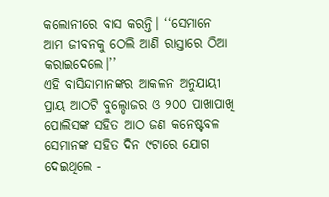କଲୋନୀରେ ବାସ କରନ୍ତି। ‘‘ସେମାନେ ଆମ ଜୀବନକୁ ଠେଲି ଆଣି ରାସ୍ତାରେ ଠିଆ କରାଇଦେଲେ।’’
ଏହି ବାସିନ୍ଦାମାନଙ୍କର ଆକଳନ ଅନୁଯାୟୀ ପ୍ରାୟ ଆଠଟି ବୁଲ୍ଡୋଜର ଓ ୨୦୦ ପାଖାପାଖି ପୋଲିସଙ୍କ ସହିତ ଆଠ ଜଣ କନେଷ୍ଟବଳ ସେମାନଙ୍କ ସହିତ ଦିନ ୯ଟାରେ ଯୋଗ ଦେଇଥିଲେ -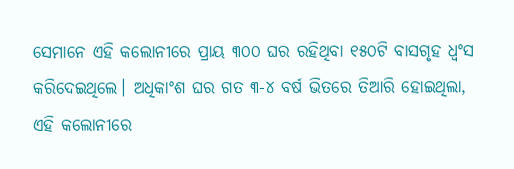ସେମାନେ ଏହି କଲୋନୀରେ ପ୍ରାୟ ୩୦୦ ଘର ରହିଥିବା ୧୫୦ଟି ବାସଗୃହ ଧ୍ୱଂସ କରିଦେଇଥିଲେ। ଅଧିକାଂଶ ଘର ଗତ ୩-୪ ବର୍ଷ ଭିତରେ ତିଆରି ହୋଇଥିଲା, ଏହି କଲୋନୀରେ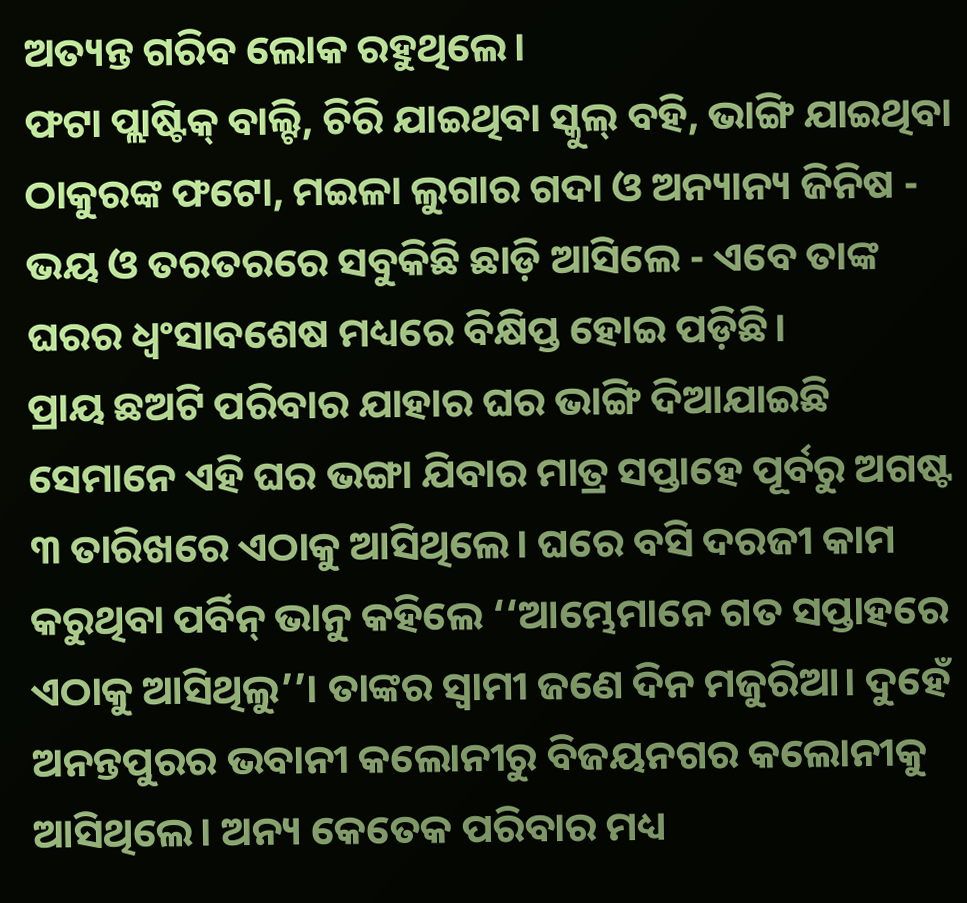ଅତ୍ୟନ୍ତ ଗରିବ ଲୋକ ରହୁଥିଲେ।
ଫଟା ପ୍ଲାଷ୍ଟିକ୍ ବାଲ୍ଟି, ଚିରି ଯାଇଥିବା ସ୍କୁଲ୍ ବହି, ଭାଙ୍ଗି ଯାଇଥିବା ଠାକୁରଙ୍କ ଫଟୋ, ମଇଳା ଲୁଗାର ଗଦା ଓ ଅନ୍ୟାନ୍ୟ ଜିନିଷ - ଭୟ ଓ ତରତରରେ ସବୁକିଛି ଛାଡ଼ି ଆସିଲେ - ଏବେ ତାଙ୍କ ଘରର ଧ୍ୱଂସାବଶେଷ ମଧ୍ୟରେ ବିକ୍ଷିପ୍ତ ହୋଇ ପଡ଼ିଛି।
ପ୍ରାୟ ଛଅଟି ପରିବାର ଯାହାର ଘର ଭାଙ୍ଗି ଦିଆଯାଇଛି ସେମାନେ ଏହି ଘର ଭଙ୍ଗା ଯିବାର ମାତ୍ର ସପ୍ତାହେ ପୂର୍ବରୁ ଅଗଷ୍ଟ ୩ ତାରିଖରେ ଏଠାକୁ ଆସିଥିଲେ। ଘରେ ବସି ଦରଜୀ କାମ କରୁଥିବା ପର୍ବିନ୍ ଭାନୁ କହିଲେ ‘‘ଆମ୍ଭେମାନେ ଗତ ସପ୍ତାହରେ ଏଠାକୁ ଆସିଥିଲୁ’’। ତାଙ୍କର ସ୍ୱାମୀ ଜଣେ ଦିନ ମଜୁରିଆ। ଦୁହେଁ ଅନନ୍ତପୁରର ଭବାନୀ କଲୋନୀରୁ ବିଜୟନଗର କଲୋନୀକୁ ଆସିଥିଲେ। ଅନ୍ୟ କେତେକ ପରିବାର ମଧ୍ୟ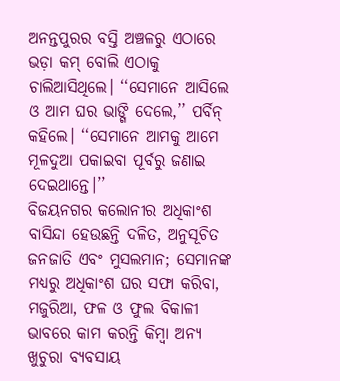ଅନନ୍ତପୁରର ବସ୍ତି ଅଞ୍ଚଳରୁ ଏଠାରେ ଭଡ଼ା କମ୍ ବୋଲି ଏଠାକୁ ଚାଲିଆସିଥିଲେ। ‘‘ସେମାନେ ଆସିଲେ ଓ ଆମ ଘର ଭାଙ୍ଗି ଦେଲେ,’’ ପର୍ବିନ୍ କହିଲେ। ‘‘ସେମାନେ ଆମକୁ ଆମେ ମୂଳଦୁଆ ପକାଇବା ପୂର୍ବରୁ ଜଣାଇ ଦେଇଥାନ୍ତେ।’’
ବିଜୟନଗର କଲୋନୀର ଅଧିକାଂଶ ବାସିନ୍ଦା ହେଉଛନ୍ତି ଦଳିତ, ଅନୁସୂଚିତ ଜନଜାତି ଏବଂ ମୁସଲମାନ; ସେମାନଙ୍କ ମଧ୍ୟରୁ ଅଧିକାଂଶ ଘର ସଫା କରିବା, ମଜୁରିଆ, ଫଳ ଓ ଫୁଲ ବିକାଳୀ ଭାବରେ କାମ କରନ୍ତି କିମ୍ବା ଅନ୍ୟ ଖୁଚୁରା ବ୍ୟବସାୟ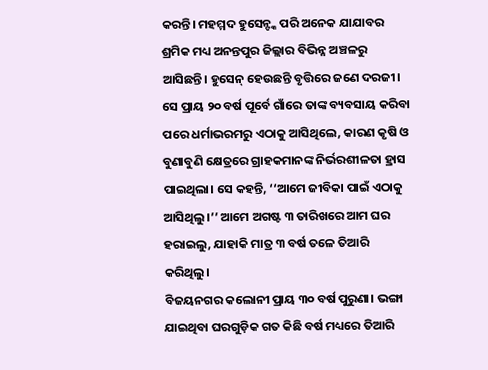କରନ୍ତି। ମହମ୍ମଦ ହୁସେନ୍ଙ୍କ ପରି ଅନେକ ଯାଯାବର ଶ୍ରମିକ ମଧ୍ୟ ଅନନ୍ତପୁର ଜିଲ୍ଲାର ବିଭିନ୍ନ ଅଞ୍ଚଳରୁ ଆସିଛନ୍ତି। ହୁସେନ୍ ହେଉଛନ୍ତି ବୃତ୍ତିରେ ଜଣେ ଦରଜୀ। ସେ ପ୍ରାୟ ୨୦ ବର୍ଷ ପୂର୍ବେ ଗାଁରେ ତାଙ୍କ ବ୍ୟବସାୟ କରିବା ପରେ ଧର୍ମାଭରମରୁ ଏଠାକୁ ଆସିଥିଲେ, କାରଣ କୃଷି ଓ ବୁଣାବୁଣି କ୍ଷେତ୍ରରେ ଗ୍ରାହକମାନଙ୍କ ନିର୍ଭରଶୀଳତା ହ୍ରାସ ପାଇଥିଲା। ସେ କହନ୍ତି, ‘‘ଆମେ ଜୀବିକା ପାଇଁ ଏଠାକୁ ଆସିଥିଲୁ।’’ ଆମେ ଅଗଷ୍ଟ ୩ ତାରିଖରେ ଆମ ଘର ହରାଇଲୁ, ଯାହାକି ମାତ୍ର ୩ ବର୍ଷ ତଳେ ତିଆରି କରିଥିଲୁ।
ବିଜୟନଗର କଲୋନୀ ପ୍ରାୟ ୩୦ ବର୍ଷ ପୁରୁଣା। ଭଙ୍ଗା ଯାଇଥିବା ଘରଗୁଡ଼ିକ ଗତ କିଛି ବର୍ଷ ମଧ୍ୟରେ ତିଆରି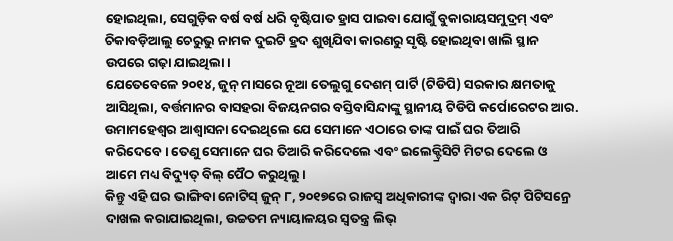ହୋଇଥିଲା, ସେଗୁଡ଼ିକ ବର୍ଷ ବର୍ଷ ଧରି ବୃଷ୍ଟିପାତ ହ୍ରାସ ପାଇବା ଯୋଗୁଁ ବୁକାରାୟସମୁଦ୍ରମ୍ ଏବଂ ଚିକାବଡ଼ିଆଲୁ ଚେରୁଭୁ ନାମକ ଦୁଇଟି ହ୍ରଦ ଶୁଖିଯିବା କାରଣରୁ ସୃଷ୍ଟି ହୋଇଥିବା ଖାଲି ସ୍ଥାନ ଉପରେ ଗଢ଼ା ଯାଇଥିଲା।
ଯେତେବେଳେ ୨୦୧୪, ଜୁନ୍ ମାସରେ ନୂଆ ତେଲୁଗୁ ଦେଶମ୍ ପାର୍ଟି (ଟିଡିପି) ସରକାର କ୍ଷମତାକୁ ଆସିଥିଲା, ବର୍ତ୍ତମାନର ବାସହରା ବିଜୟନଗର ବସ୍ତିବାସିନ୍ଦାଙ୍କୁ ସ୍ଥାନୀୟ ଟିଡିପି କର୍ପୋରେଟର ଆର. ଉମାମହେଶ୍ୱର ଆଶ୍ୱାସନା ଦେଇଥିଲେ ଯେ ସେମାନେ ଏଠାରେ ତାଙ୍କ ପାଇଁ ଘର ତିଆରି କରିଦେବେ। ତେଣୁ ସେମାନେ ଘର ତିଆରି କରିଦେଲେ ଏବଂ ଇଲେକ୍ଟ୍ରିସିଟି ମିଟର ଦେଲେ ଓ ଆମେ ମଧ୍ୟ ବିଦ୍ୟୁତ୍ ବିଲ୍ ପୈଠ କରୁଥିଲୁ।
କିନ୍ତୁ ଏହି ଘର ଭାଙ୍ଗିବା ନୋଟିସ୍ ଜୁନ୍ ୮, ୨୦୧୭ରେ ରାଜସ୍ୱ ଅଧିକାରୀଙ୍କ ଦ୍ୱାରା ଏକ ରିଟ୍ ପିଟିସନ୍ରେ ଦାଖଲ କରାଯାଇଥିଲା, ଉଚ୍ଚତମ ନ୍ୟାୟାଳୟର ସ୍ୱତନ୍ତ୍ର ଲିଭ୍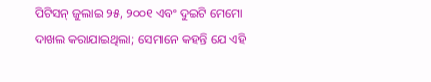ପିଟିସନ୍ ଜୁଲାଇ ୨୫, ୨୦୦୧ ଏବଂ ଦୁଇଟି ମେମୋ ଦାଖଲ କରାଯାଇଥିଲା; ସେମାନେ କହନ୍ତି ଯେ ଏହି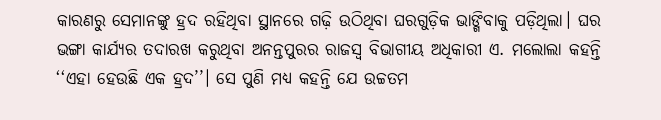କାରଣରୁ ସେମାନଙ୍କୁ ହ୍ରଦ ରହିଥିବା ସ୍ଥାନରେ ଗଢ଼ି ଉଠିଥିବା ଘରଗୁଡ଼ିକ ଭାଙ୍ଗିବାକୁ ପଡ଼ିଥିଲା। ଘର ଭଙ୍ଗା କାର୍ଯ୍ୟର ତଦାରଖ କରୁଥିବା ଅନନ୍ତପୁରର ରାଜସ୍ୱ ବିଭାଗୀୟ ଅଧିକାରୀ ଏ. ମଲୋଲା କହନ୍ତି ‘‘ଏହା ହେଉଛି ଏକ ହ୍ରଦ’’। ସେ ପୁଣି ମଧ୍ୟ କହନ୍ତି ଯେ ଉଚ୍ଚତମ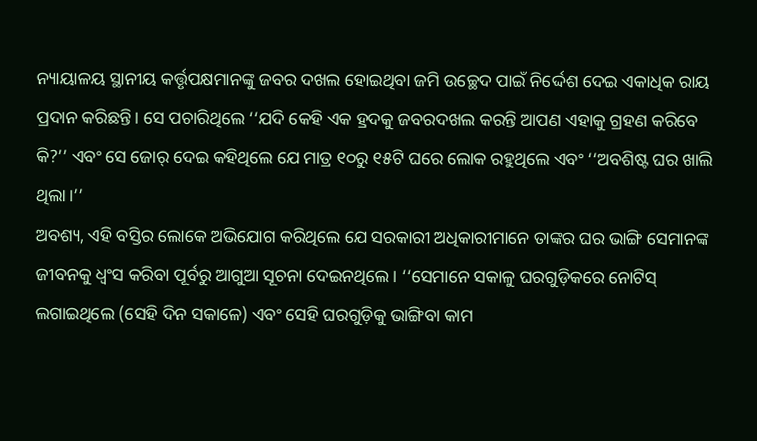ନ୍ୟାୟାଳୟ ସ୍ଥାନୀୟ କର୍ତ୍ତୃପକ୍ଷମାନଙ୍କୁ ଜବର ଦଖଲ ହୋଇଥିବା ଜମି ଉଚ୍ଛେଦ ପାଇଁ ନିର୍ଦ୍ଦେଶ ଦେଇ ଏକାଧିକ ରାୟ ପ୍ରଦାନ କରିଛନ୍ତି। ସେ ପଚାରିଥିଲେ ‘‘ଯଦି କେହି ଏକ ହ୍ରଦକୁ ଜବରଦଖଲ କରନ୍ତି ଆପଣ ଏହାକୁ ଗ୍ରହଣ କରିବେ କି?’’ ଏବଂ ସେ ଜୋର୍ ଦେଇ କହିଥିଲେ ଯେ ମାତ୍ର ୧୦ରୁ ୧୫ଟି ଘରେ ଲୋକ ରହୁଥିଲେ ଏବଂ ‘‘ଅବଶିଷ୍ଟ ଘର ଖାଲି ଥିଲା।’’
ଅବଶ୍ୟ, ଏହି ବସ୍ତିର ଲୋକେ ଅଭିଯୋଗ କରିଥିଲେ ଯେ ସରକାରୀ ଅଧିକାରୀମାନେ ତାଙ୍କର ଘର ଭାଙ୍ଗି ସେମାନଙ୍କ ଜୀବନକୁ ଧ୍ୱଂସ କରିବା ପୂର୍ବରୁ ଆଗୁଆ ସୂଚନା ଦେଇନଥିଲେ। ‘‘ସେମାନେ ସକାଳୁ ଘରଗୁଡ଼ିକରେ ନୋଟିସ୍ ଲଗାଇଥିଲେ (ସେହି ଦିନ ସକାଳେ) ଏବଂ ସେହି ଘରଗୁଡ଼ିକୁ ଭାଙ୍ଗିବା କାମ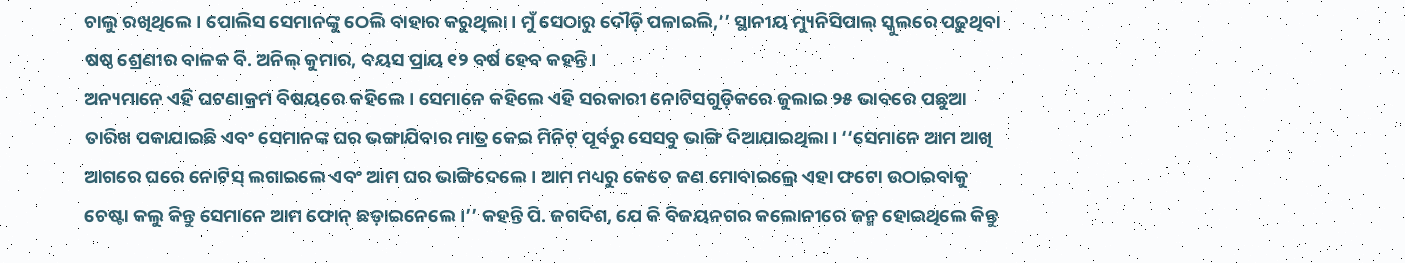ଚାଲୁ ରଖିଥିଲେ। ପୋଲିସ ସେମାନଙ୍କୁ ଠେଲି ବାହାର କରୁଥିଲା। ମୁଁ ସେଠାରୁ ଦୌଡ଼ି ପଳାଇଲି,’’ ସ୍ଥାନୀୟ ମ୍ୟୁନିସିପାଲ୍ ସ୍କୁଲରେ ପଢ଼ୁଥିବା ଷଷ୍ଠ ଶ୍ରେଣୀର ବାଳକ ବି. ଅନିଲ୍ କୁମାର, ବୟସ ପ୍ରାୟ ୧୨ ବର୍ଷ ହେବ କହନ୍ତି।
ଅନ୍ୟମାନେ ଏହି ଘଟଣାକ୍ରମ ବିଷୟରେ କହିଲେ। ସେମାନେ କହିଲେ ଏହି ସରକାରୀ ନୋଟିସଗୁଡ଼ିକରେ ଜୁଲାଇ ୨୫ ଭାବରେ ପଛୁଆ ତାରିଖ ପକାଯାଇଛି ଏବଂ ସେମାନଙ୍କ ଘର ଭଙ୍ଗାଯିବାର ମାତ୍ର କେଇ ମିନିଟ୍ ପୂର୍ବରୁ ସେସବୁ ଭାଙ୍ଗି ଦିଆଯାଇଥିଲା। ‘‘ସେମାନେ ଆମ ଆଖି ଆଗରେ ଘରେ ନୋଟିସ୍ ଲଗାଇଲେ ଏବଂ ଆମ ଘର ଭାଙ୍ଗିଦେଲେ। ଆମ ମଧ୍ୟରୁ କେତେ ଜଣ ମୋବାଇଲ୍ରେ ଏହା ଫଟୋ ଉଠାଇବାକୁ ଚେଷ୍ଟା କଲୁ କିନ୍ତୁ ସେମାନେ ଆମ ଫୋନ୍ ଛଡ଼ାଇନେଲେ।’’ କହନ୍ତି ପି. ଜଗଦିଶ, ଯେ କି ବିଜୟନଗର କଲୋନୀରେ ଜନ୍ମ ହୋଇଥିଲେ କିନ୍ତୁ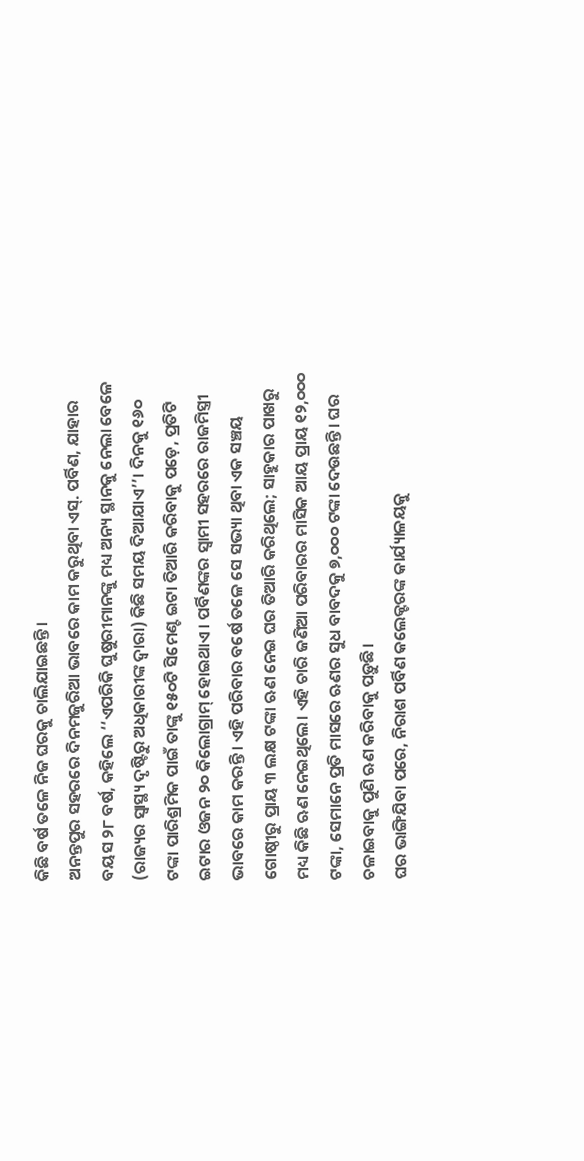କିଛି ବର୍ଷ ତଳେ ନିଜ ଘରକୁ ଚାଲିଯାଇଛନ୍ତି।
ଅନନ୍ତପୁର ସହରରେ ଦିନମଜୁରିଆ ଭାବରେ କାମ କରୁଥିବା ଏସ୍. ପର୍ବିଣ, ଯାହାର ବୟସ ୨୮ ବର୍ଷ, କହିଲେ ‘‘ଏପରିକି ଘୁଷୁରୀମାନଙ୍କୁ ମଧ୍ୟ ଅନ୍ୟ ସ୍ଥାନକୁ ନେଲା ବେଳେ (ରାଜ୍ୟର ସ୍ୱାସ୍ଥ୍ୟ ଦୃଷ୍ଟିରୁ ଅଧିକାରୀଙ୍କ ଦ୍ୱାରା) କିଛି ସମୟ ଦିଆଯାଏ’’। ଦିନକୁ ୧୬୦ ଟଙ୍କା ପାରିଶ୍ରମିକ ପାଇଁ ତାଙ୍କୁ ୧୫୦ଟି ସିମେଣ୍ଟ ଇଟା ତିଆରି କରିବାକୁ ପଡ଼େ, ପ୍ରତିଟି ଇଟାର ଓଜନ ୨୦ କିଲୋଗ୍ରାମ୍ ହୋଇଥାଏ। ପର୍ବିଣଙ୍କର ସ୍ୱାମୀ ସହରରେ ରାଜମିସ୍ତ୍ରୀ ଭାବରେ କାମ କରନ୍ତି। ଏହି ପରିବାର ବର୍ଷେ ତଳେ ସେ ସଭ୍ୟା ଥିବା ଏକ ସଞ୍ଚୟ ଗୋଷ୍ଠୀରୁ ପ୍ରାୟ ୩ ଲକ୍ଷ ଟଙ୍କା ଋଣ ନେଇ ଘର ତିଆରି କରିଥିଲେ; ସାହୁକାର ପାଖରୁ ମଧ୍ୟ କିଛି ଋଣ ନେଇଥିଲେ। ଏହି ଚାରି ଜଣିଆ ପରିବାରର ମାସିକ ଆୟ ପ୍ରାୟ ୧୨,୦୦୦ ଟଙ୍କା, ସେମାନେ ପ୍ରତି ମାସରେ ଋଣର ସୁଧ ବାବଦକୁ ୭,୦୦୦ ଟଙ୍କା ଦେଉଛନ୍ତି। ଘର ଚଳାଇବାକୁ ପୁଣି ଋଣ କରିବାକୁ ପଡ଼ୁଛି।
ଘର ଭାଙ୍ଗିଯିବା ପରେ, ନିରାଶ ପର୍ବିଣ କଲେକ୍ଟରଙ୍କ କାର୍ଯ୍ୟାଳୟକୁ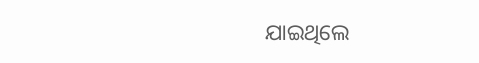ଯାଇଥିଲେ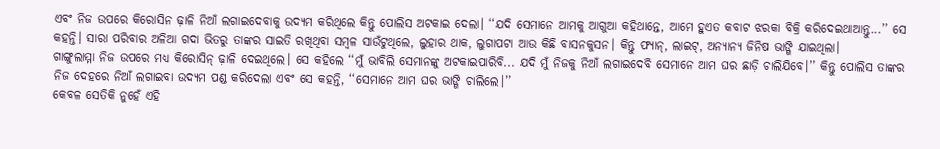ଏବଂ ନିଜ ଉପରେ କିରୋସିନ ଢ଼ାଳି ନିଆଁ ଲଗାଇଦେବାକୁ ଉଦ୍ୟମ କରିଥିଲେ କିନ୍ତୁ ପୋଲିସ ଅଟକାଇ ଦେଲା। ‘‘ଯଦି ସେମାନେ ଆମକୁ ଆଗୁଆ କହିଥାନ୍ତେ, ଆମେ ହୁଏତ କବାଟ ଝରକା ବିକ୍ରି କରିଦେଇଥାଆନ୍ତୁ...’’ ସେ କହନ୍ତି। ସାରା ପରିବାର ଅଳିଆ ଗଦା ଭିତରୁ ତାଙ୍କର ସାଇତି ରଖିଥିବା ସମ୍ବଳ ସାଉଁଟୁଥିଲେ, ଲୁହାର ଥାକ, ଲୁଗାପଟା ଆଉ କିଛି ବାସନକୁସନ। କିନ୍ତୁ ଫ୍ୟାନ୍, ଲାଇଟ୍, ଅନ୍ୟାନ୍ୟ ଜିନିଷ ଭାଙ୍ଗି ଯାଇଥିଲା।
ଗାଙ୍ଗୁଲାମ୍ମା ନିଜ ଉପରେ ମଧ୍ୟ କିରୋସିନ୍ ଢ଼ାଳି ଦେଇଥିଲେ। ସେ କହିଲେ ‘‘ମୁଁ ଭାବିଲି ସେମାନଙ୍କୁ ଅଟକାଇପାରିବି... ଯଦି ମୁଁ ନିଜକୁ ନିଆଁ ଲଗାଇଦେବି ସେମାନେ ଆମ ଘର ଛାଡ଼ି ଚାଲିଯିବେ।’’ କିନ୍ତୁ ପୋଲିସ ତାଙ୍କର ନିଜ ଦେହରେ ନିଆଁ ଲଗାଇବା ଉଦ୍ୟମ ପଣ୍ଡ କରିଦେଲା ଏବଂ ସେ କହନ୍ତି, ‘‘ସେମାନେ ଆମ ଘର ଭାଙ୍ଗି ଚାଲିଲେ।’’
କେବଳ ସେତିକି ନୁହେଁ ଏହି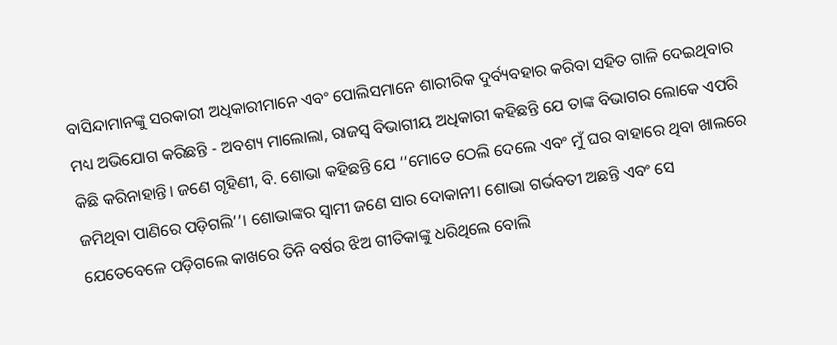ବାସିନ୍ଦାମାନଙ୍କୁ ସରକାରୀ ଅଧିକାରୀମାନେ ଏବଂ ପୋଲିସମାନେ ଶାରୀରିକ ଦୁର୍ବ୍ୟବହାର କରିବା ସହିତ ଗାଳି ଦେଇଥିବାର ମଧ୍ୟ ଅଭିଯୋଗ କରିଛନ୍ତି - ଅବଶ୍ୟ ମାଲୋଲା, ରାଜସ୍ୱ ବିଭାଗୀୟ ଅଧିକାରୀ କହିଛନ୍ତି ଯେ ତାଙ୍କ ବିଭାଗର ଲୋକେ ଏପରି କିଛି କରିନାହାନ୍ତି। ଜଣେ ଗୃହିଣୀ, ବି. ଶୋଭା କହିଛନ୍ତି ଯେ ‘‘ମୋତେ ଠେଲି ଦେଲେ ଏବଂ ମୁଁ ଘର ବାହାରେ ଥିବା ଖାଲରେ ଜମିଥିବା ପାଣିରେ ପଡ଼ିଗଲି’’। ଶୋଭାଙ୍କର ସ୍ୱାମୀ ଜଣେ ସାର ଦୋକାନୀ। ଶୋଭା ଗର୍ଭବତୀ ଅଛନ୍ତି ଏବଂ ସେ ଯେତେବେଳେ ପଡ଼ିଗଲେ କାଖରେ ତିନି ବର୍ଷର ଝିଅ ଗୀତିକାଙ୍କୁ ଧରିଥିଲେ ବୋଲି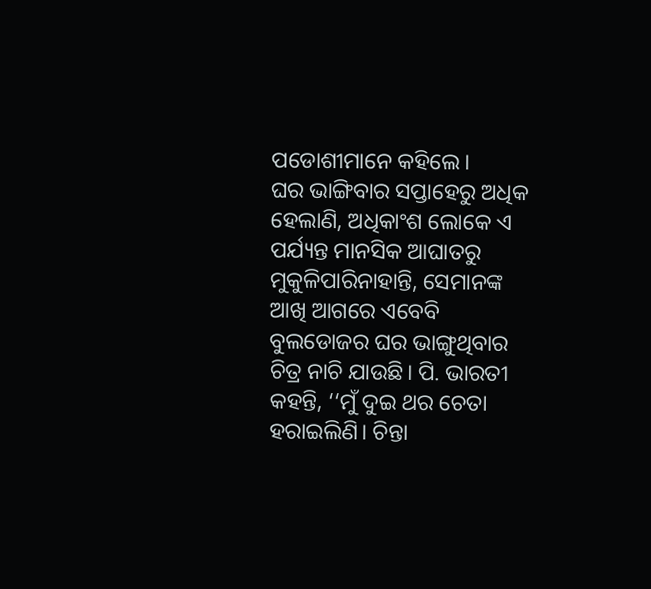ପଡୋଶୀମାନେ କହିଲେ।
ଘର ଭାଙ୍ଗିବାର ସପ୍ତାହେରୁ ଅଧିକ ହେଲାଣି, ଅଧିକାଂଶ ଲୋକେ ଏ ପର୍ଯ୍ୟନ୍ତ ମାନସିକ ଆଘାତରୁ ମୁକୁଳିପାରିନାହାନ୍ତି, ସେମାନଙ୍କ ଆଖି ଆଗରେ ଏବେବି ବୁଲଡୋଜର ଘର ଭାଙ୍ଗୁଥିବାର ଚିତ୍ର ନାଚି ଯାଉଛି। ପି. ଭାରତୀ କହନ୍ତି, ‘‘ମୁଁ ଦୁଇ ଥର ଚେତା ହରାଇଲିଣି। ଚିନ୍ତା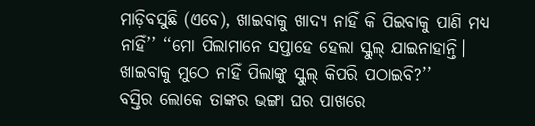ମାଡ଼ିବସୁଛି (ଏବେ), ଖାଇବାକୁ ଖାଦ୍ୟ ନାହିଁ କି ପିଇବାକୁ ପାଣି ମଧ୍ୟ ନାହିଁ’’ ‘‘ମୋ ପିଲାମାନେ ସପ୍ତାହେ ହେଲା ସ୍କୁଲ୍ ଯାଇନାହାନ୍ତି। ଖାଇବାକୁ ମୁଠେ ନାହିଁ ପିଲାଙ୍କୁ ସ୍କୁଲ୍ କିପରି ପଠାଇବି?’’
ବସ୍ତିର ଲୋକେ ତାଙ୍କର ଭଙ୍ଗା ଘର ପାଖରେ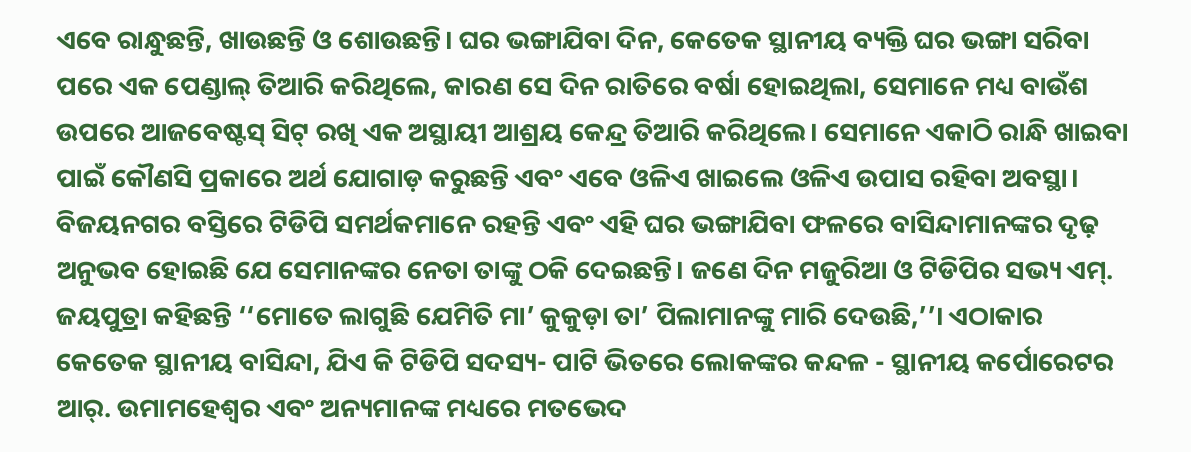ଏବେ ରାନ୍ଧୁଛନ୍ତି, ଖାଉଛନ୍ତି ଓ ଶୋଉଛନ୍ତି। ଘର ଭଙ୍ଗାଯିବା ଦିନ, କେତେକ ସ୍ଥାନୀୟ ବ୍ୟକ୍ତି ଘର ଭଙ୍ଗା ସରିବା ପରେ ଏକ ପେଣ୍ଡାଲ୍ ତିଆରି କରିଥିଲେ, କାରଣ ସେ ଦିନ ରାତିରେ ବର୍ଷା ହୋଇଥିଲା, ସେମାନେ ମଧ୍ୟ ବାଉଁଶ ଉପରେ ଆଜବେଷ୍ଟସ୍ ସିଟ୍ ରଖି ଏକ ଅସ୍ଥାୟୀ ଆଶ୍ରୟ କେନ୍ଦ୍ର ତିଆରି କରିଥିଲେ। ସେମାନେ ଏକାଠି ରାନ୍ଧି ଖାଇବା ପାଇଁ କୌଣସି ପ୍ରକାରେ ଅର୍ଥ ଯୋଗାଡ଼ କରୁଛନ୍ତି ଏବଂ ଏବେ ଓଳିଏ ଖାଇଲେ ଓଳିଏ ଉପାସ ରହିବା ଅବସ୍ଥା।
ବିଜୟନଗର ବସ୍ତିରେ ଟିଡିପି ସମର୍ଥକମାନେ ରହନ୍ତି ଏବଂ ଏହି ଘର ଭଙ୍ଗାଯିବା ଫଳରେ ବାସିନ୍ଦାମାନଙ୍କର ଦୃଢ଼ ଅନୁଭବ ହୋଇଛି ଯେ ସେମାନଙ୍କର ନେତା ତାଙ୍କୁ ଠକି ଦେଇଛନ୍ତି। ଜଣେ ଦିନ ମଜୁରିଆ ଓ ଟିଡିପିର ସଭ୍ୟ ଏମ୍. ଜୟପୁତ୍ରା କହିଛନ୍ତି ‘‘ମୋତେ ଲାଗୁଛି ଯେମିତି ମା’ କୁକୁଡ଼ା ତା’ ପିଲାମାନଙ୍କୁ ମାରି ଦେଉଛି,’’। ଏଠାକାର କେତେକ ସ୍ଥାନୀୟ ବାସିନ୍ଦା, ଯିଏ କି ଟିଡିପି ସଦସ୍ୟ- ପାଟି ଭିତରେ ଲୋକଙ୍କର କନ୍ଦଳ - ସ୍ଥାନୀୟ କର୍ପୋରେଟର ଆର୍. ଉମାମହେଶ୍ୱର ଏବଂ ଅନ୍ୟମାନଙ୍କ ମଧ୍ୟରେ ମତଭେଦ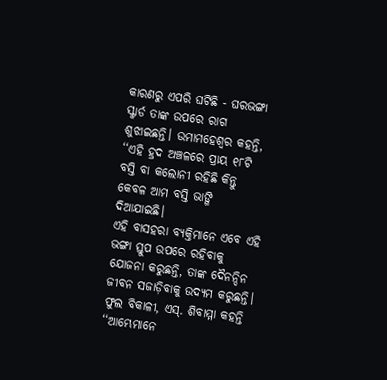କାରଣରୁ ଏପରି ଘଟିଛି - ଘରଭଙ୍ଗା ସ୍କ୍ୱାର୍ଡ ତାଙ୍କ ଉପରେ ରାଗ ଶୁଝାଇଛନ୍ତି। ଉମାମହେଶ୍ୱର କହନ୍ତି, ‘‘ଏହି ହ୍ରଦ ଅଞ୍ଚଳରେ ପ୍ରାୟ ୧୮ଟି ବସ୍ତି ବା କଲୋନୀ ରହିଛି କିନ୍ତୁ କେବଳ ଆମ ବସ୍ତି ଭାଙ୍ଗି ଦିଆଯାଇଛି।
ଏହି ବାସହରା ବ୍ୟକ୍ତିମାନେ ଏବେ ଏହି ଭଙ୍ଗା ସ୍ତୁପ ଉପରେ ରହିବାକୁ ଯୋଜନା କରୁଛନ୍ତି, ତାଙ୍କ ଦୈନନ୍ଦିନ ଜୀବନ ସଜାଡ଼ିବାକୁ ଉଦ୍ୟମ କରୁଛନ୍ତି। ଫୁଲ ବିକାଳୀ, ଏସ୍. ଶିବାମ୍ମା କହନ୍ତି ‘‘ଆମ୍ଭେମାନେ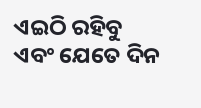ଏଇଠି ରହିବୁ ଏବଂ ଯେତେ ଦିନ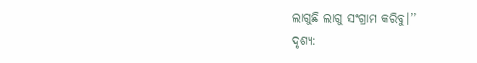ଲାଗୁଛି ଲାଗୁ ସଂଗ୍ରାମ କରିବୁ।’’
ଦୃଶ୍ୟ: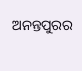ଅନନ୍ତପୁରର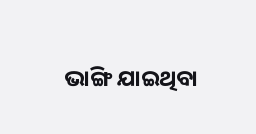ଭାଙ୍ଗି ଯାଇଥିବା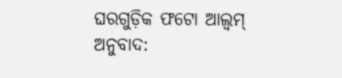ଘରଗୁଡ଼ିକ ଫଟୋ ଆଲ୍ବମ୍
ଅନୁବାଦ: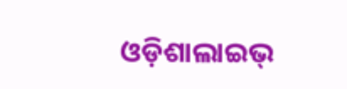ଓଡ଼ିଶାଲାଇଭ୍